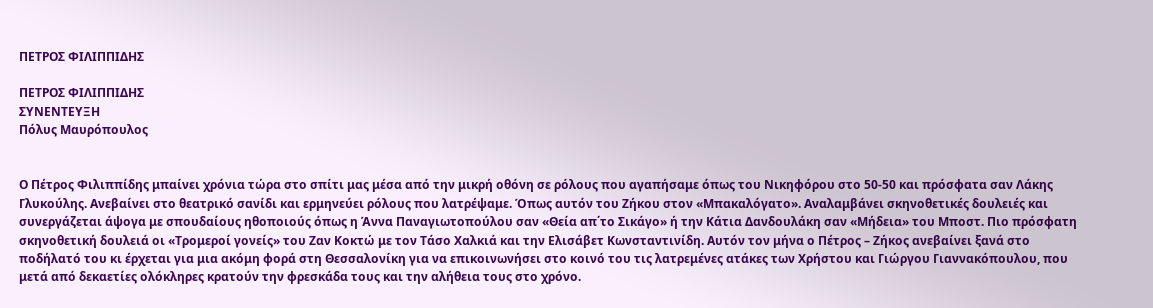ΠΕΤΡΟΣ ΦΙΛΙΠΠΙΔΗΣ

ΠΕΤΡΟΣ ΦΙΛΙΠΠΙΔΗΣ
ΣΥΝΕΝΤΕΥΞΗ
Πόλυς Μαυρόπουλος


Ο Πέτρος Φιλιππίδης μπαίνει χρόνια τώρα στο σπίτι μας μέσα από την μικρή οθόνη σε ρόλους που αγαπήσαμε όπως του Νικηφόρου στο 50-50 και πρόσφατα σαν Λάκης Γλυκούλης. Ανεβαίνει στο θεατρικό σανίδι και ερμηνεύει ρόλους που λατρέψαμε. Όπως αυτόν του Ζήκου στον «Μπακαλόγατο». Αναλαμβάνει σκηνοθετικές δουλειές και συνεργάζεται άψογα με σπουδαίους ηθοποιούς όπως η Άννα Παναγιωτοπούλου σαν «Θεία απ΄το Σικάγο» ή την Κάτια Δανδουλάκη σαν «Μήδεια» του Μποστ. Πιο πρόσφατη σκηνοθετική δουλειά οι «Τρομεροί γονείς» του Ζαν Κοκτώ με τον Τάσο Χαλκιά και την Ελισάβετ Κωνσταντινίδη. Αυτόν τον μήνα ο Πέτρος – Ζήκος ανεβαίνει ξανά στο ποδήλατό του κι έρχεται για μια ακόμη φορά στη Θεσσαλονίκη για να επικοινωνήσει στο κοινό του τις λατρεμένες ατάκες των Χρήστου και Γιώργου Γιαννακόπουλου, που μετά από δεκαετίες ολόκληρες κρατούν την φρεσκάδα τους και την αλήθεια τους στο χρόνο.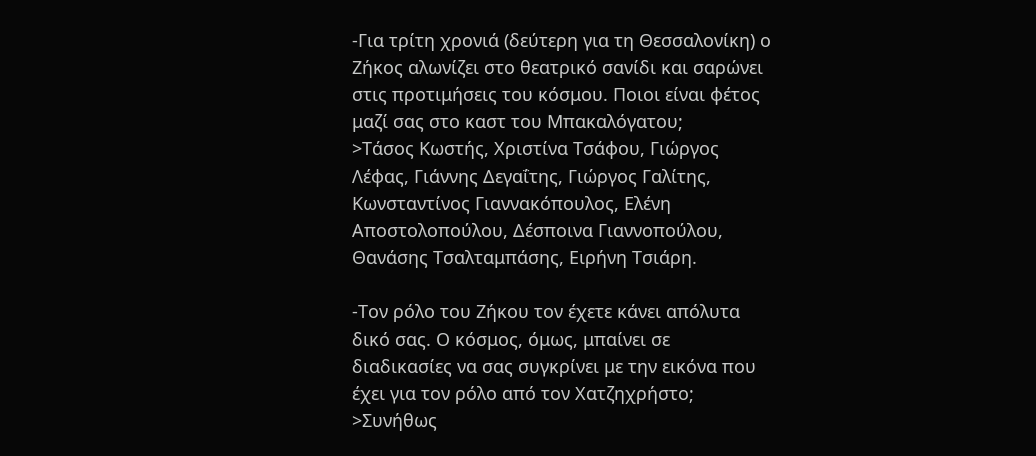-Για τρίτη χρονιά (δεύτερη για τη Θεσσαλονίκη) ο Ζήκος αλωνίζει στο θεατρικό σανίδι και σαρώνει στις προτιμήσεις του κόσμου. Ποιοι είναι φέτος μαζί σας στο καστ του Μπακαλόγατου;
>Τάσος Κωστής, Χριστίνα Τσάφου, Γιώργος Λέφας, Γιάννης Δεγαΐτης, Γιώργος Γαλίτης, Κωνσταντίνος Γιαννακόπουλος, Ελένη Αποστολοπούλου, Δέσποινα Γιαννοπούλου, Θανάσης Τσαλταμπάσης, Ειρήνη Τσιάρη.

-Τον ρόλο του Ζήκου τον έχετε κάνει απόλυτα δικό σας. Ο κόσμος, όμως, μπαίνει σε διαδικασίες να σας συγκρίνει με την εικόνα που έχει για τον ρόλο από τον Χατζηχρήστο;
>Συνήθως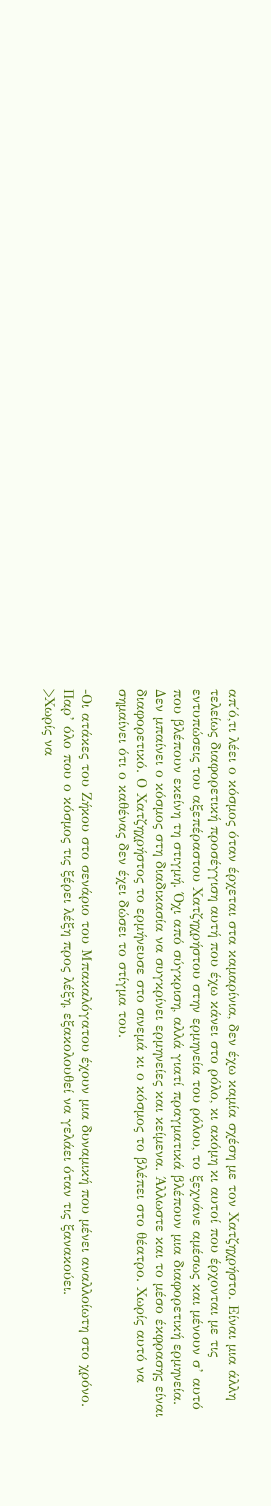απ΄ό,τι λέει ο κόσμος όταν έρχεται στα καμαρίνια, δεν έχω καμία σχέση με τον Χατζηχρήστο. Είναι μια άλλη τελείως διαφορετική προσέγγιση αυτή που έχω κάνει στο ρόλο, κι ακόμη κι αυτοί που έρχονται με τις εντυπώσεις του αξεπέραστου Χατζηχρήστου στην ερμηνεία του ρόλου, το ξεχνάνε αμέσως και μένουν σ’ αυτό που βλέπουν εκείνη τη στιγμή. Όχι από σύγκριση, αλλά γιατί πραγματικά βλέπουν μια διαφορετική ερμηνεία. Δεν μπαίνει ο κόσμος στη διαδικασία να συγκρίνει ερμηνείες και κείμενα. Άλλωστε και το μέσο έκφρασης είναι διαφορετικό. Ο Χατζηχρήστος το ερμήνευσε στο σινεμά κι ο κόσμος το βλέπει στο θέατρο. Χωρίς αυτό να σημαίνει ότι ο καθένας δεν έχει δώσει το στίγμα του.

-Οι ατάκες του Ζήκου στο σενάριο του Μπακαλόγατου έχουν μια δυναμική που μένει αναλλοίωτη στο χρόνο. Παρ’ όλο που ο κόσμος τις ξέρει λέξη προς λέξη, εξακολουθεί να γελάει όταν τις ξανακούει.
>Χωρίς να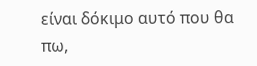είναι δόκιμο αυτό που θα πω,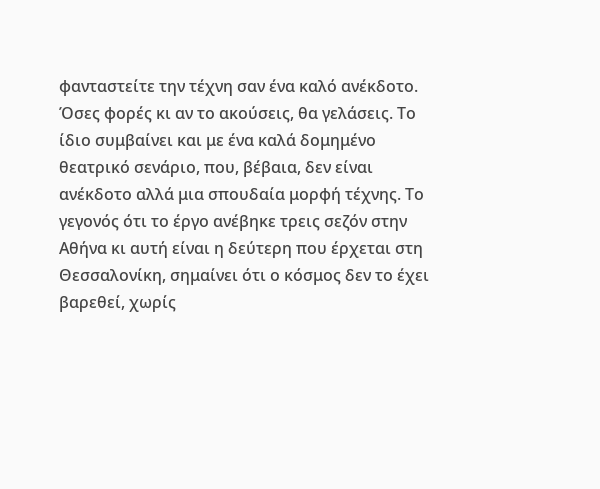φανταστείτε την τέχνη σαν ένα καλό ανέκδοτο. Όσες φορές κι αν το ακούσεις, θα γελάσεις. Το ίδιο συμβαίνει και με ένα καλά δομημένο θεατρικό σενάριο, που, βέβαια, δεν είναι ανέκδοτο αλλά μια σπουδαία μορφή τέχνης. Το γεγονός ότι το έργο ανέβηκε τρεις σεζόν στην Αθήνα κι αυτή είναι η δεύτερη που έρχεται στη Θεσσαλονίκη, σημαίνει ότι ο κόσμος δεν το έχει βαρεθεί, χωρίς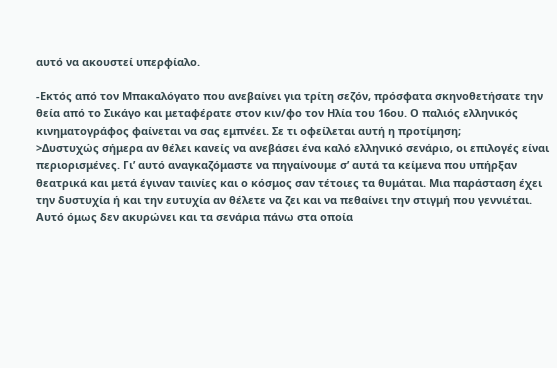αυτό να ακουστεί υπερφίαλο.

-Εκτός από τον Μπακαλόγατο που ανεβαίνει για τρίτη σεζόν, πρόσφατα σκηνοθετήσατε την θεία από το Σικάγο και μεταφέρατε στον κιν/φο τον Ηλία του 16ου. Ο παλιός ελληνικός κινηματογράφος φαίνεται να σας εμπνέει. Σε τι οφείλεται αυτή η προτίμηση;
>Δυστυχώς σήμερα αν θέλει κανείς να ανεβάσει ένα καλό ελληνικό σενάριο, οι επιλογές είναι περιορισμένες. Γι’ αυτό αναγκαζόμαστε να πηγαίνουμε σ’ αυτά τα κείμενα που υπήρξαν θεατρικά και μετά έγιναν ταινίες και ο κόσμος σαν τέτοιες τα θυμάται. Μια παράσταση έχει την δυστυχία ή και την ευτυχία αν θέλετε να ζει και να πεθαίνει την στιγμή που γεννιέται. Αυτό όμως δεν ακυρώνει και τα σενάρια πάνω στα οποία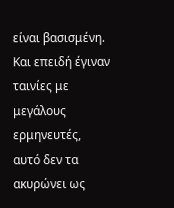είναι βασισμένη. Και επειδή έγιναν ταινίες με μεγάλους ερμηνευτές, αυτό δεν τα ακυρώνει ως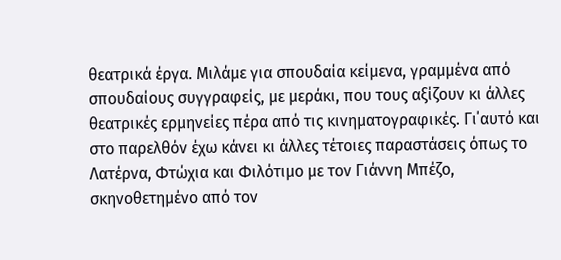θεατρικά έργα. Μιλάμε για σπουδαία κείμενα, γραμμένα από σπουδαίους συγγραφείς, με μεράκι, που τους αξίζουν κι άλλες θεατρικές ερμηνείες πέρα από τις κινηματογραφικές. Γι΄αυτό και στο παρελθόν έχω κάνει κι άλλες τέτοιες παραστάσεις όπως το Λατέρνα, Φτώχια και Φιλότιμο με τον Γιάννη Μπέζο, σκηνοθετημένο από τον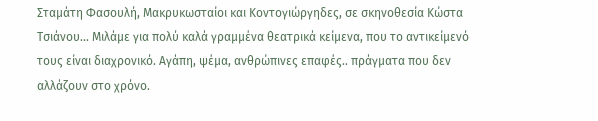Σταμάτη Φασουλή, Μακρυκωσταίοι και Κοντογιώργηδες, σε σκηνοθεσία Κώστα Τσιάνου... Μιλάμε για πολύ καλά γραμμένα θεατρικά κείμενα, που το αντικείμενό τους είναι διαχρονικό. Αγάπη, ψέμα, ανθρώπινες επαφές.. πράγματα που δεν αλλάζουν στο χρόνο.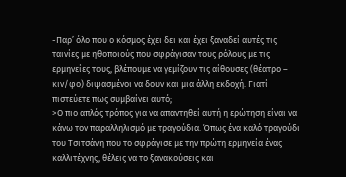-Παρ’ όλο που ο κόσμος έχει δει και έχει ξαναδεί αυτές τις ταινίες με ηθοποιούς που σφράγισαν τους ρόλους με τις ερμηνείες τους, βλέπουμε να γεμίζουν τις αίθουσες (θέατρο – κιν/φο) διψασμένοι να δουν και μια άλλη εκδοχή. Γιατί πιστεύετε πως συμβαίνει αυτό;
>Ο πιο απλός τρόπος για να απαντηθεί αυτή η ερώτηση είναι να κάνω τον παραλληλισμό με τραγούδια. Όπως ένα καλό τραγούδι του Τσιτσάνη που το σφράγισε με την πρώτη ερμηνεία ένας καλλιτέχνης, θέλεις να το ξανακούσεις και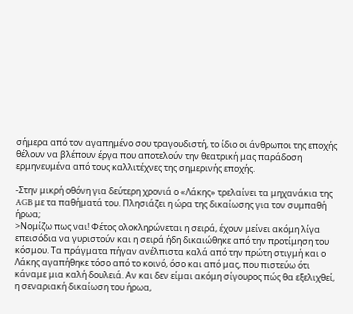σήμερα από τον αγαπημένο σου τραγουδιστή, το ίδιο οι άνθρωποι της εποχής θέλουν να βλέπουν έργα που αποτελούν την θεατρική μας παράδοση ερμηνευμένα από τους καλλιτέχνες της σημερινής εποχής.

-Στην μικρή οθόνη για δεύτερη χρονιά ο «Λάκης» τρελαίνει τα μηχανάκια της AGB με τα παθήματά του. Πλησιάζει η ώρα της δικαίωσης για τον συμπαθή ήρωα;
>Νομίζω πως ναι! Φέτος ολοκληρώνεται η σειρά, έχουν μείνει ακόμη λίγα επεισόδια να γυριστούν και η σειρά ήδη δικαιώθηκε από την προτίμηση του κόσμου. Τα πράγματα πήγαν ανέλπιστα καλά από την πρώτη στιγμή και ο Λάκης αγαπήθηκε τόσο από το κοινό, όσο και από μας, που πιστεύω ότι κάναμε μια καλή δουλειά. Αν και δεν είμαι ακόμη σίγουρος πώς θα εξελιχθεί, η σεναριακή δικαίωση του ήρωα,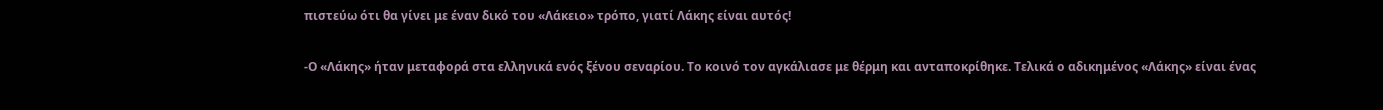πιστεύω ότι θα γίνει με έναν δικό του «Λάκειο» τρόπο, γιατί Λάκης είναι αυτός!

-Ο «Λάκης» ήταν μεταφορά στα ελληνικά ενός ξένου σεναρίου. Το κοινό τον αγκάλιασε με θέρμη και ανταποκρίθηκε. Τελικά ο αδικημένος «Λάκης» είναι ένας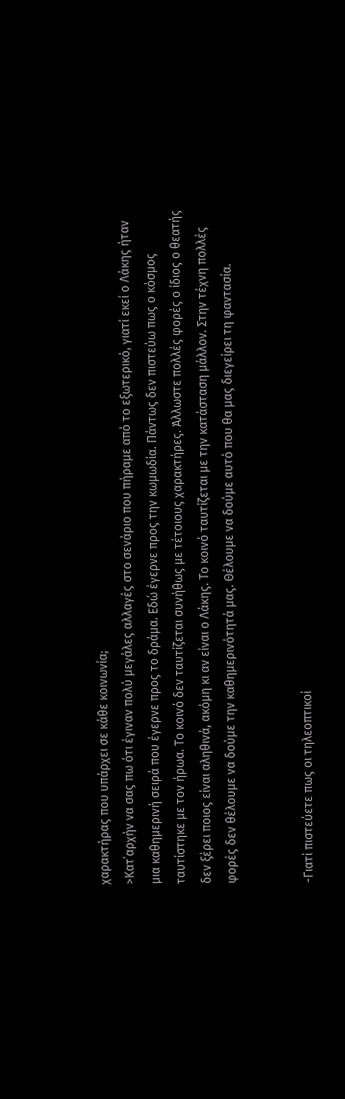χαρακτήρας που υπάρχει σε κάθε κοινωνία;
>Κατ΄αρχήν να σας πω ότι έγιναν πολύ μεγάλες αλλαγές στο σενάριο που πήραμε από το εξωτερικό, γιατί εκεί ο Λάκης ήταν μια καθημερινή σειρά που έγερνε προς το δράμα. Εδώ έγερνε προς την κωμωδία. Πάντως δεν πιστεύω πως ο κόσμος ταυτίστηκε με τον ήρωα. Το κοινό δεν ταυτίζεται συνήθως με τέτοιους χαρακτήρες. Άλλωστε πολλές φορές ο ίδιος ο θεατής δεν ξέρει ποιος είναι αληθινά, ακόμη κι αν είναι ο Λάκης. Το κοινό ταυτίζεται με την κατάσταση μάλλον. Στην τέχνη πολλές φορές δεν θέλουμε να δούμε την καθημερινότητά μας. Θέλουμε να δούμε αυτό που θα μας διεγείρει τη φαντασία.


-Γιατί πιστεύετε πως οι τηλεοπτικοί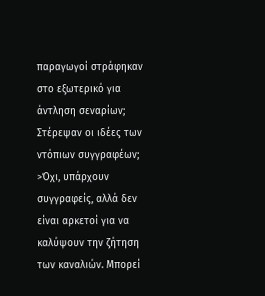παραγωγοί στράφηκαν στο εξωτερικό για άντληση σεναρίων; Στέρεψαν οι ιδέες των ντόπιων συγγραφέων;
>Όχι, υπάρχουν συγγραφείς, αλλά δεν είναι αρκετοί για να καλύψουν την ζήτηση των καναλιών. Μπορεί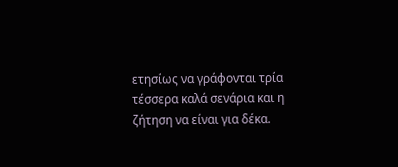ετησίως να γράφονται τρία τέσσερα καλά σενάρια και η ζήτηση να είναι για δέκα.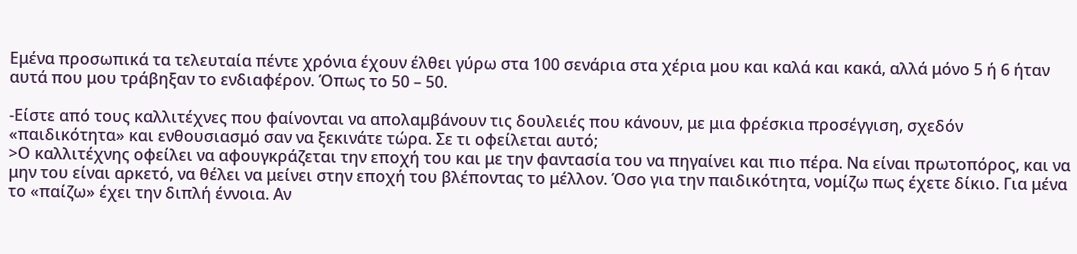Εμένα προσωπικά τα τελευταία πέντε χρόνια έχουν έλθει γύρω στα 100 σενάρια στα χέρια μου και καλά και κακά, αλλά μόνο 5 ή 6 ήταν αυτά που μου τράβηξαν το ενδιαφέρον. Όπως το 50 – 50.

-Είστε από τους καλλιτέχνες που φαίνονται να απολαμβάνουν τις δουλειές που κάνουν, με μια φρέσκια προσέγγιση, σχεδόν «παιδικότητα» και ενθουσιασμό σαν να ξεκινάτε τώρα. Σε τι οφείλεται αυτό;
>Ο καλλιτέχνης οφείλει να αφουγκράζεται την εποχή του και με την φαντασία του να πηγαίνει και πιο πέρα. Να είναι πρωτοπόρος, και να μην του είναι αρκετό, να θέλει να μείνει στην εποχή του βλέποντας το μέλλον. Όσο για την παιδικότητα, νομίζω πως έχετε δίκιο. Για μένα το «παίζω» έχει την διπλή έννοια. Αν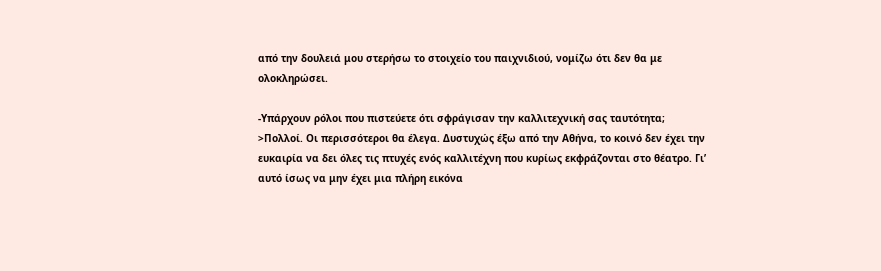από την δουλειά μου στερήσω το στοιχείο του παιχνιδιού, νομίζω ότι δεν θα με ολοκληρώσει.

-Υπάρχουν ρόλοι που πιστεύετε ότι σφράγισαν την καλλιτεχνική σας ταυτότητα;
>Πολλοί. Οι περισσότεροι θα έλεγα. Δυστυχώς έξω από την Αθήνα, το κοινό δεν έχει την ευκαιρία να δει όλες τις πτυχές ενός καλλιτέχνη που κυρίως εκφράζονται στο θέατρο. Γι’ αυτό ίσως να μην έχει μια πλήρη εικόνα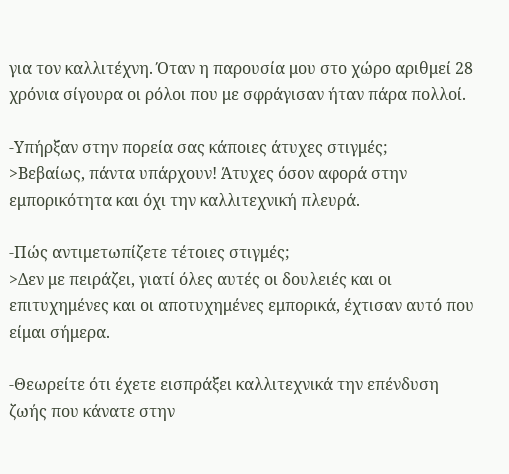για τον καλλιτέχνη. Όταν η παρουσία μου στο χώρο αριθμεί 28 χρόνια σίγουρα οι ρόλοι που με σφράγισαν ήταν πάρα πολλοί.

-Υπήρξαν στην πορεία σας κάποιες άτυχες στιγμές;
>Βεβαίως, πάντα υπάρχουν! Άτυχες όσον αφορά στην εμπορικότητα και όχι την καλλιτεχνική πλευρά.

-Πώς αντιμετωπίζετε τέτοιες στιγμές;
>Δεν με πειράζει, γιατί όλες αυτές οι δουλειές και οι επιτυχημένες και οι αποτυχημένες εμπορικά, έχτισαν αυτό που είμαι σήμερα.

-Θεωρείτε ότι έχετε εισπράξει καλλιτεχνικά την επένδυση ζωής που κάνατε στην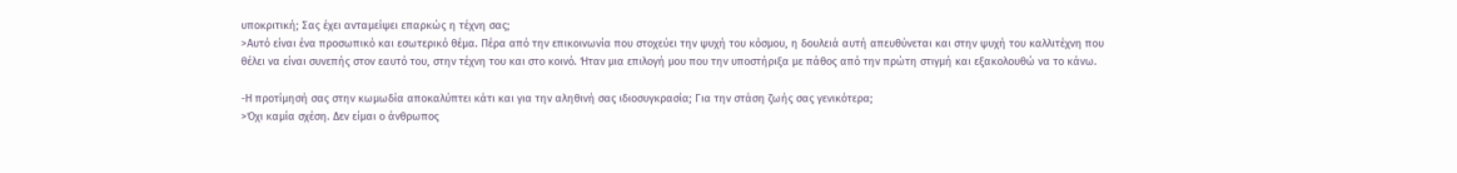υποκριτική; Σας έχει ανταμείψει επαρκώς η τέχνη σας;
>Αυτό είναι ένα προσωπικό και εσωτερικό θέμα. Πέρα από την επικοινωνία που στοχεύει την ψυχή του κόσμου, η δουλειά αυτή απευθύνεται και στην ψυχή του καλλιτέχνη που θέλει να είναι συνεπής στον εαυτό του, στην τέχνη του και στο κοινό. Ήταν μια επιλογή μου που την υποστήριξα με πάθος από την πρώτη στιγμή και εξακολουθώ να το κάνω.

-Η προτίμησή σας στην κωμωδία αποκαλύπτει κάτι και για την αληθινή σας ιδιοσυγκρασία; Για την στάση ζωής σας γενικότερα;
>Όχι καμία σχέση. Δεν είμαι ο άνθρωπος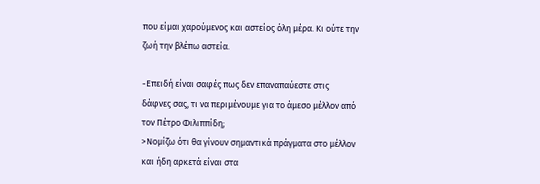που είμαι χαρούμενος και αστείος όλη μέρα. Κι ούτε την ζωή την βλέπω αστεία.

-Επειδή είναι σαφές πως δεν επαναπαύεστε στις δάφνες σας, τι να περιμένουμε για το άμεσο μέλλον από τον Πέτρο Φιλιππίδη;
>Νομίζω ότι θα γίνουν σημαντικά πράγματα στο μέλλον και ήδη αρκετά είναι στα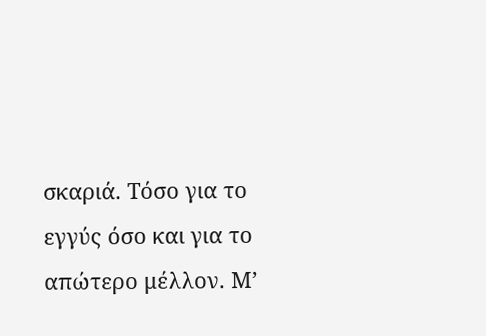σκαριά. Τόσο για το εγγύς όσο και για το απώτερο μέλλον. Μ’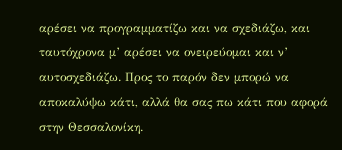αρέσει να προγραμματίζω και να σχεδιάζω, και ταυτόχρονα μ’ αρέσει να ονειρεύομαι και ν’ αυτοσχεδιάζω. Προς το παρόν δεν μπορώ να αποκαλύψω κάτι, αλλά θα σας πω κάτι που αφορά στην Θεσσαλονίκη.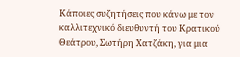Κάποιες συζητήσεις που κάνω με τον καλλιτεχνικό διευθυντή του Κρατικού Θεάτρου, Σωτήρη Χατζάκη, για μια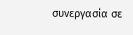συνεργασία σε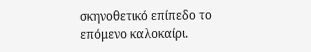σκηνοθετικό επίπεδο το επόμενο καλοκαίρι.